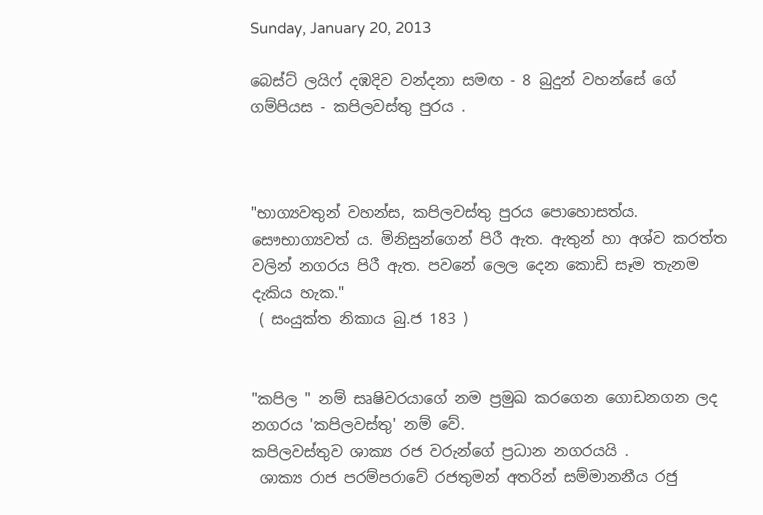Sunday, January 20, 2013

බෙස්ට් ලයිෆ් දඹදිව වන්දනා සමඟ - 8 බුදුන් වහන්සේ ගේ ගම්පියස - කපිලවස්තු පුරය .



"භාග්‍යවතුන් වහන්ස, කපිලවස්තු පුරය පොහොසත්ය. සෞභාග්‍යවත් ය. මිනිසුන්ගෙන් පිරී ඇත. ඇතුන් හා අශ්ව කරත්ත වලින් නගරය පිරී ඇත. පවනේ ලෙල දෙන කොඩි සෑම තැනම දැකිය හැක."
 ( සංයුක්ත නිකාය බු.ජ 183 )


"කපිල " නම් සෘෂිවරයාගේ නම ප්‍රමුඛ කරගෙන ගොඩනගන ලද නගරය 'කපිලවස්තු' නම් වේ.
කපිලවස්තුව ශාක්‍ය රජ වරුන්ගේ ප්‍රධාන නගරයයි .
 ශාක්‍ය රාජ පරම්පරාවේ රජතුමන් අතරින් සම්මානනීය රජු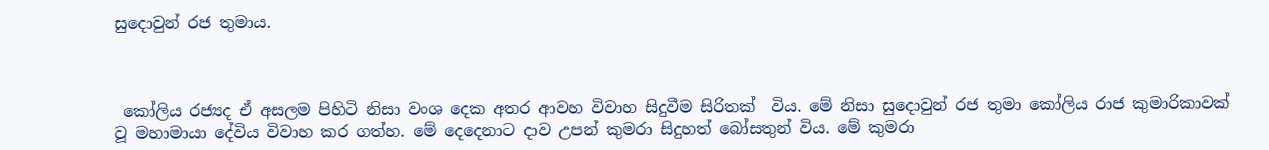සුදොවුන් රජ තුමාය.



 කෝලිය රජ්‍යද ඒ අසලම පිහිටි නිසා වංශ දෙක අතර ආවහ විවාහ සිදුවීම සිරිතක්  විය. මේ නිසා සුදොවුන් රජ තුමා කෝලිය රාජ කුමාරිකාවක් වූ මහාමායා දේවිය විවාහ කර ගත්හ. මේ දෙදෙනාට දාව උපන් කුමරා සිදුහත් බෝසතුන් විය. මේ කුමරා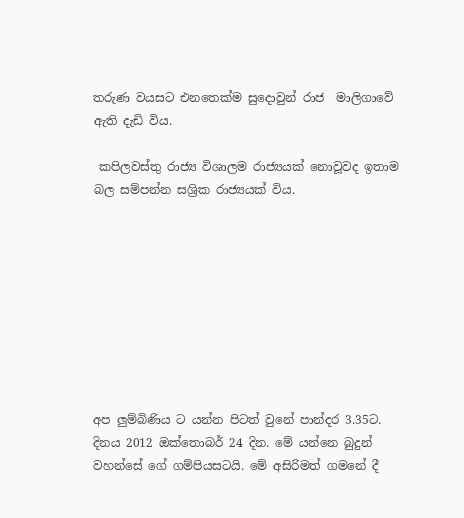තරුණ වයසට එනතෙක්ම සුදොවුන් රාජ  මාලිගාවේ ඇති දැඩි විය.

 කපිලවස්තු රාජ්‍ය විශාලම රාජ්‍යයක් නොවූවද ඉතාම බල සම්පන්න සශ්‍රික රාජ්‍යයක් විය.









අප ලුම්බිණිය ට යන්න පිටත් වුනේ පාන්දර 3.35ට. දිනය 2012 ඔක්තොබර් 24 දින. මේ යන්නෙ බුදුන් වහන්සේ ගේ ගම්පියසටයි. මේ අසිරිමත් ගමනේ දී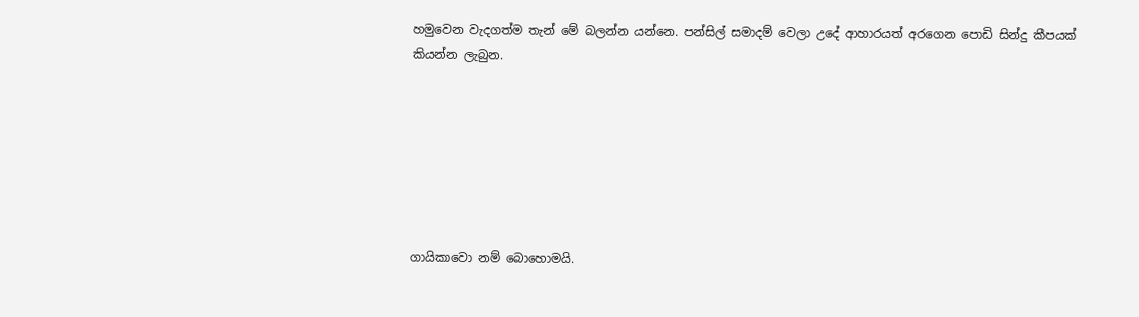හමුවෙන වැදගත්ම තැන් මේ බලන්න යන්නෙ. පන්සිල් සමාදම් වෙලා උදේ ආහාරයත් අරගෙන පොඩි සින්දු කීපයක් කියන්න ලැබුන.







ගායිකාවො නම් බොහොමයි.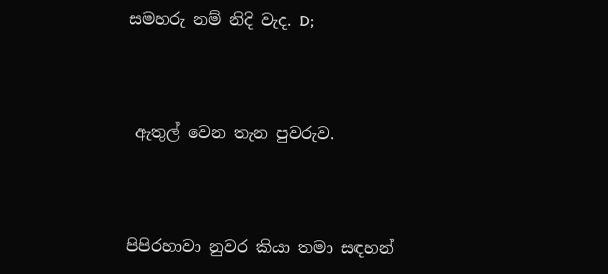සමහරු නම් නිදි වැද. D;



 ඇතුල් වෙන තැන පුවරුව.



පිපිරහාවා නුවර කියා තමා සඳහන්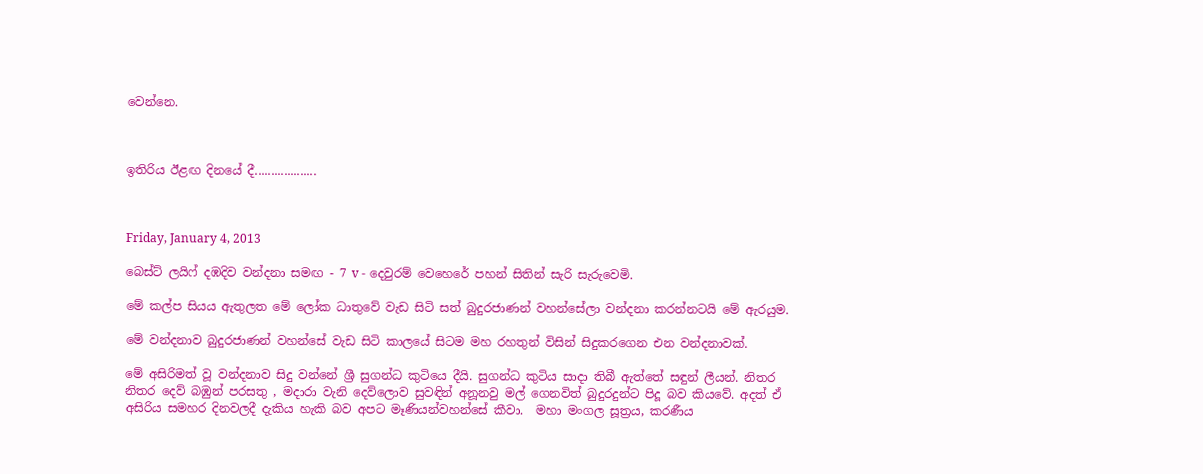වෙන්නෙ.



ඉතිරිය ඊළඟ දිනයේ දී...................



Friday, January 4, 2013

බෙස්ට් ලයිෆ් දඹදිව වන්දනා සමඟ - 7 v - දෙවුරම් වෙහෙරේ පහන් සිතින් සැරි සැරුවෙමි.

මේ කල්ප සියය ඇතුලත මේ ලෝක ධාතුවේ වැඩ සිටි සත් බුදුරජාණන් වහන්සේලා වන්දනා කරන්නටයි මේ ඇරයුම.

මේ වන්දනාව බුදුරජාණන් වහන්සේ වැඩ සිටි කාලයේ සිටම මහ රහතුන් විසින් සිදුකරගෙන එන වන්දනාවක්.

මේ අසිරිමත් වූ වන්දනාව සිදු වන්නේ ශ්‍රී සුගන්ධ කුටියෙ දීයි. සුගන්ධ කුටිය සාදා තිබී ඇත්තේ සඳුන් ලීයන්. නිතර නිතර දෙව් බඹුන් පරසතු , මදාරා වැනි දෙව්ලොව සුවඳින් අනූනවු මල් ගෙනවිත් බුදුරදුන්ට පිදූ බව කියවේ. අදත් ඒ අසිරිය සමහර දිනවලදී දැකිය හැකි බව අපට මෑණියන්වහන්සේ කීවා.  මහා මංගල සූත්‍රය, කරණීය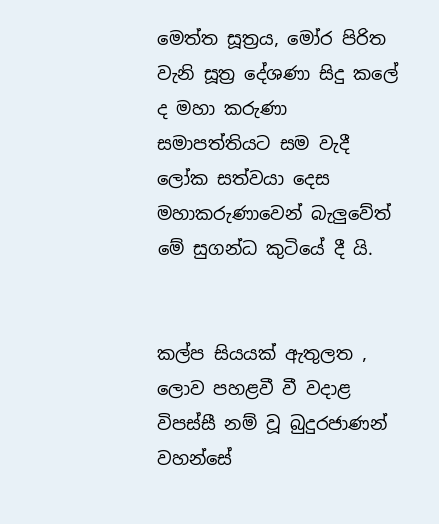මෙත්ත සූත්‍රය, මෝර පිරිත වැනි සූත්‍ර දේශණා සිදු කලේ ද මහා කරුණා සමාපත්තියට සම වැදී ලෝක සත්වයා දෙස මහාකරුණාවෙන් බැලුවේත් මේ සුගන්ධ කුටියේ දී යි.


කල්ප සියයක් ඇතුලත , ලොව පහළවී වී වදාළ විපස්සී නම් වූ බුදුරජාණන් වහන්සේ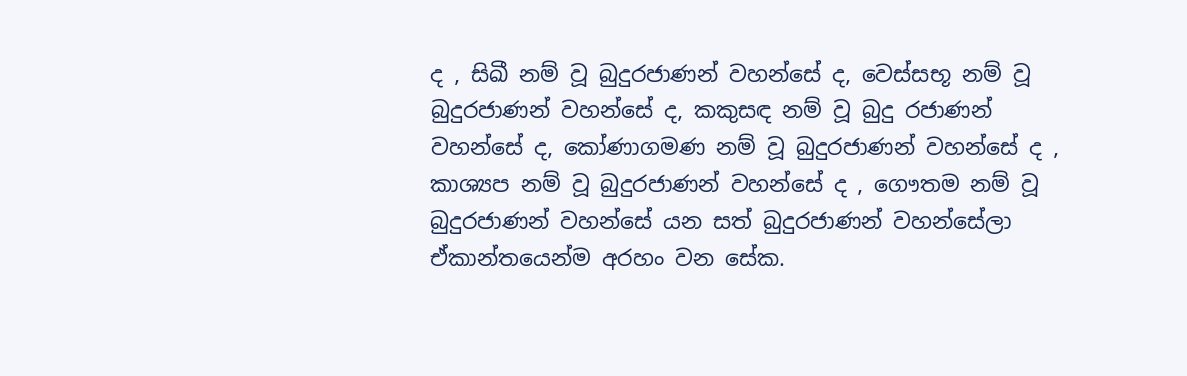ද , සිඛී නම් වූ බුදුරජාණන් වහන්සේ ද, වෙස්සභූ නම් වූ බුදුරජාණන් වහන්සේ ද, කකුසඳ නම් වූ බුදු රජාණන් වහන්සේ ද, කෝණාගමණ නම් වූ බුදුරජාණන් වහන්සේ ද , කාශ්‍යප නම් වූ බුදුරජාණන් වහන්සේ ද , ගෞතම නම් වූ බුදුරජාණන් වහන්සේ යන සත් බුදුරජාණන් වහන්සේලා ඒකාන්තයෙන්ම අරහං වන සේක.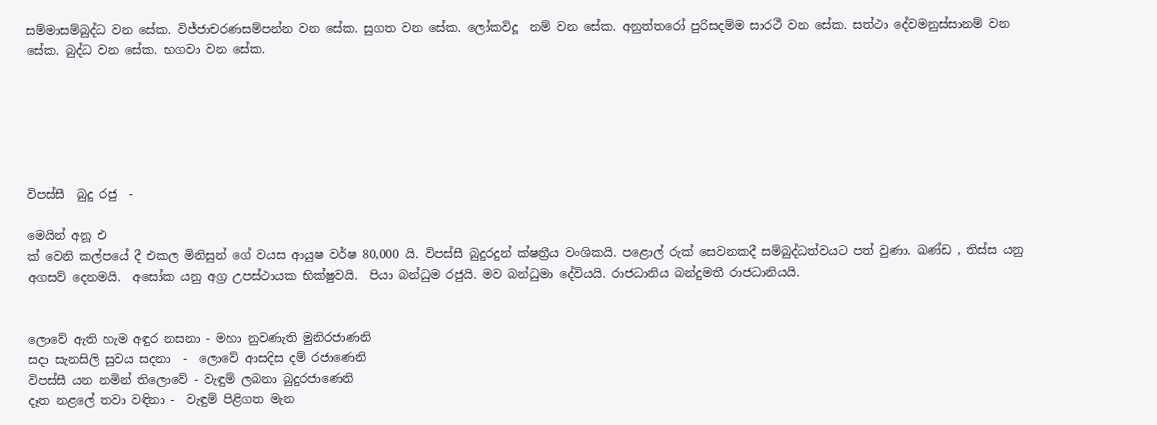සම්මාසම්බුද්ධ වන සේක. විජ්ජාචරණසම්පන්න වන සේක. සුගත වන සේක. ලෝකවිදූ  නම් වන සේක. අනුත්තරෝ පුරිසදම්ම සාරථී වන සේක. සත්ථා දේවමනුස්සානම් වන සේක. බුද්ධ වන සේක. භගවා වන සේක.






විපස්සී  බුදු රජු  -

මෙයින් අනූ එ
ක් වෙනි කල්පයේ දී එකල මිනිසුන් ගේ වයස ආයුෂ වර්ෂ 80,000 යි. විපස්සී බුදුරදුන් ක්ෂත්‍රීය වංශිකයි. පළොල් රුක් සෙවනකදී සම්බුද්ධත්වයට පත් වුණා. ඛණ්ඩ , තිස්ස යනු අගසව් දෙනමයි.  අසෝක යනු අග්‍ර උපස්ථායක භික්ෂුවයි.  පියා බන්ධුම රජුයි. මව බන්ධුමා දේවියයි. රාජධානිය බන්දුමතී රාජධානියයි.


ලොවේ ඇති හැම අඳුර නසනා - මහා නුවණැති මුනිරජාණනි
සදා සැනසිලි සුවය සදනා  -  ලොවේ ආසදිස දම් රජාණෙනි
විපස්සී යන නමින් තිලොවේ - වැඳුම් ලබනා බුදුරජාණෙනි
දෑත නළලේ තවා වඳිනා -  වැඳුම් පිළිගත මැන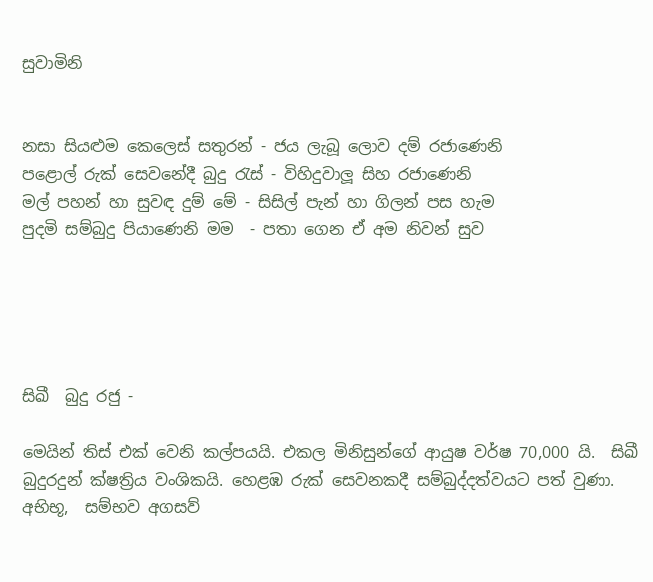සුවාමිනි


නසා සියළුම කෙලෙස් සතුරන් - ජය ලැබූ ලොව දම් රජාණෙනි
පළොල් රුක් සෙවනේදී බුදු රැස් - විහිදුවාලූ සිහ රජාණෙනි
මල් පහන් හා සුවඳ දුම් මේ - සිසිල් පැන් හා ගිලන් පස හැම
පුදමි සම්බුදු පියාණෙනි මම  - පතා ගෙන ඒ අම නිවන් සුව





සිඛී  බුදු රජු -

මෙයින් තිස් එක් වෙනි කල්පයයි. එකල මිනිසුන්ගේ ආයුෂ වර්ෂ 70,000 යි.  සිඛී බුදුරදුන් ක්ෂත්‍රිය වංශිකයි. හෙළඹ රුක් සෙවනකදී සම්බුද්දත්වයට පත් වුණා. අභිභූ,  සම්භව අගසව්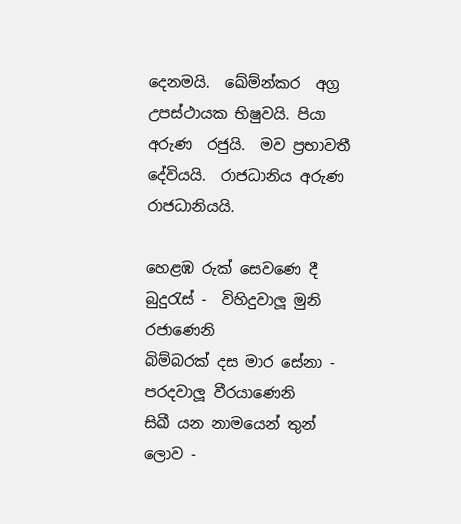දෙනමයි.  ඛේම්න්කර  අග්‍ර උපස්ථායක භිෂුවයි. පියා අරුණ  රජුයි.  මව ප්‍රභාවතී දේවියයි.  රාජධානිය අරුණ රාජධානියයි.

හෙළඹ රුක් සෙවණෙ දී බුදුරැස් -  විහිදුවාලූ මුනි රජාණෙනි
බිම්බරක් දස මාර සේනා - පරදවාලූ වීරයාණෙනි
සිඛී යන නාමයෙන් තුන් ලොව -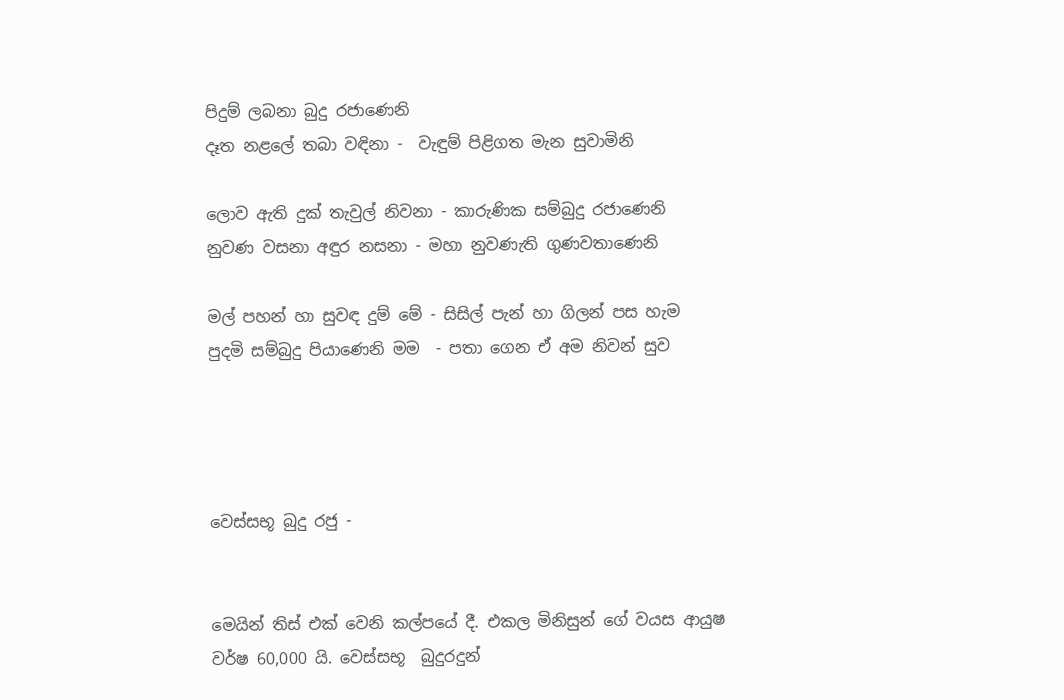පිදුම් ලබනා බුදු රජාණෙනි
දෑත නළලේ තබා වඳිනා -  වැඳුම් පිළිගත මැන සුවාමිනි

ලොව ඇති දුක් තැවුල් නිවනා - කාරුණික සම්බුදු රජාණෙනි
නුවණ වසනා අඳුර නසනා - මහා නුවණැති ගුණවතාණෙනි

මල් පහන් හා සුවඳ දුම් මේ - සිසිල් පැන් හා ගිලන් පස හැම
පුදමි සම්බුදු පියාණෙනි මම  - පතා ගෙන ඒ අම නිවන් සුව




වෙස්සභූ බුදු රජු -


මෙයින් තිස් එක් වෙනි කල්පයේ දී. එකල මිනිසුන් ගේ වයස ආයුෂ වර්ෂ 60,000 යි. වෙස්සභූ  බුදුරදුන්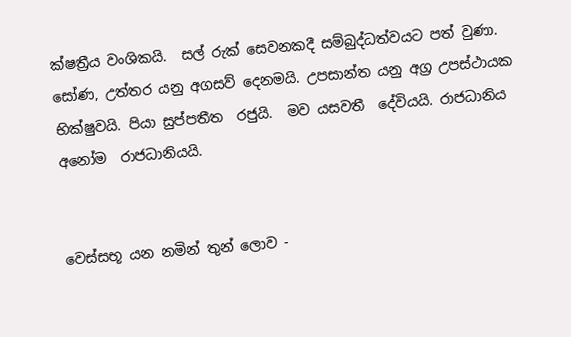ක්ෂත්‍රීය වංශිකයි.  සල් රුක් සෙවනකදී සම්බුද්ධත්වයට පත් වුණා.  සෝණ, උත්තර යනු අගසව් දෙනමයි. උපසාන්ත යනු අග්‍ර උපස්ථායක භික්ෂුවයි. පියා සුප්පතීත  රජුයි.  මව යසවතී  දේවියයි. රාජධානිය අනෝම  රාජධානියයි.


වෙස්සභූ යන නමින් තුන් ලොව -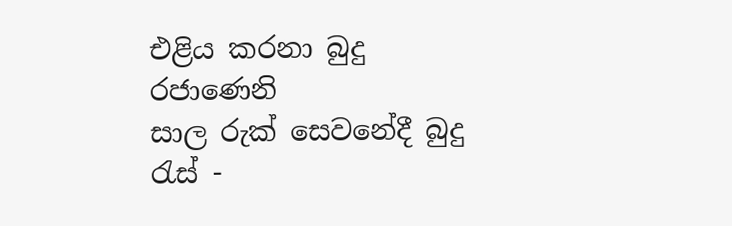එළිය කරනා බුදු රජාණෙනි
සාල රුක් සෙවනේදී බුදු රැස් -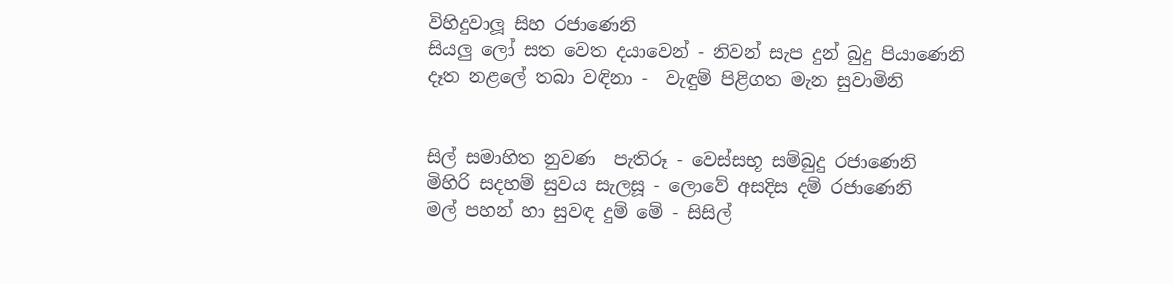විහිදුවාලූ සිහ රජාණෙනි
සියලු ලෝ සත වෙත දයාවෙන් - නිවන් සැප දුන් බුදු පියාණෙනි
දෑත නළලේ තබා වඳිනා -  වැඳුම් පිළිගත මැන සුවාමිනි


සිල් සමාහිත නුවණ  පැතිරූ - වෙස්සභූ සම්බුදු රජාණෙනි
මිහිරි සදහම් සුවය සැලසූ - ලොවේ අසදිස දම් රජාණෙනි
මල් පහන් හා සුවඳ දුම් මේ - සිසිල්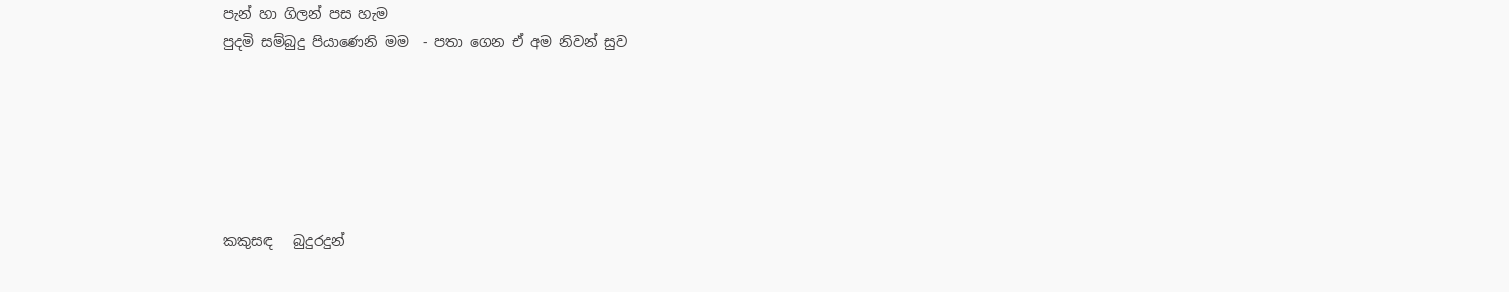පැන් හා ගිලන් පස හැම
පුදමි සම්බුදු පියාණෙනි මම  - පතා ගෙන ඒ අම නිවන් සුව






කකුසඳ   බුදුරදුන්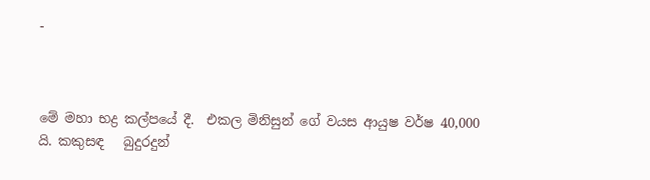-



මේ මහා භද්‍ර කල්පයේ දී.  එකල මිනිසුන් ගේ වයස ආයුෂ වර්ෂ 40,000 යි. කකුසඳ   බුදුරදුන්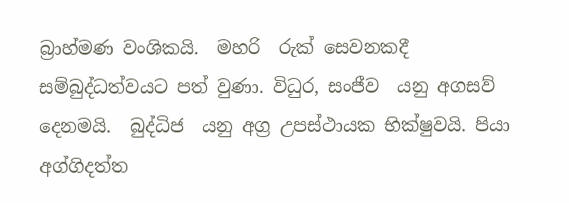බ්‍රාහ්මණ වංශිකයි.  මහරි  රුක් සෙවනකදී සම්බුද්ධත්වයට පත් වුණා. විධුර, සංජීව  යනු අගසව් දෙනමයි.  බුද්ධිජ  යනු අග්‍ර උපස්ථායක භික්ෂුවයි. පියා අග්ගිදත්ත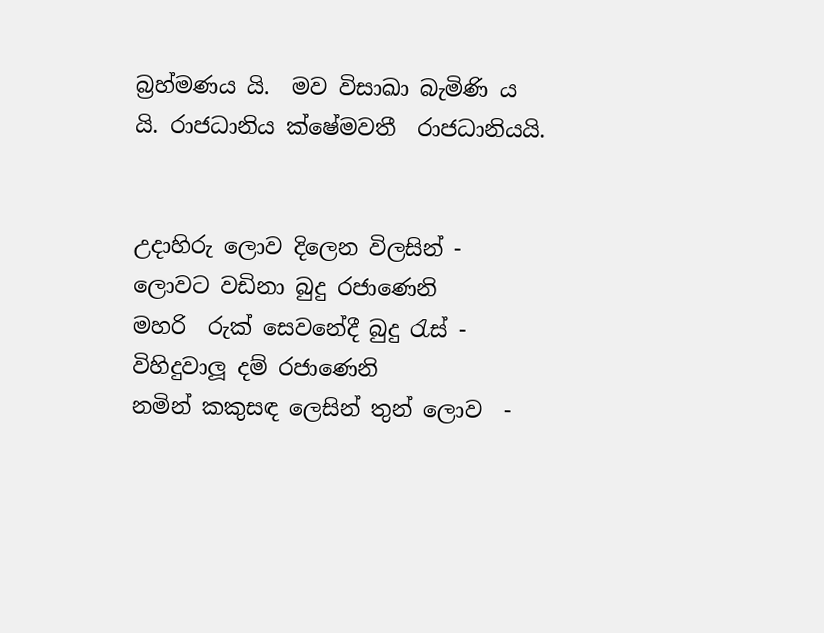බ්‍රහ්මණය යි.  මව විසාඛා බැමිණි ය යි. රාජධානිය ක්ෂේමවතී  රාජධානියයි.


උදාහිරු ලොව දිලෙන විලසින් - ලොවට වඩිනා බුදු රජාණෙනි
මහරි  රුක් සෙවනේදී බුදු රැස් - විහිදුවාලූ දම් රජාණෙනි
නමින් කකුසඳ ලෙසින් තුන් ලොව  -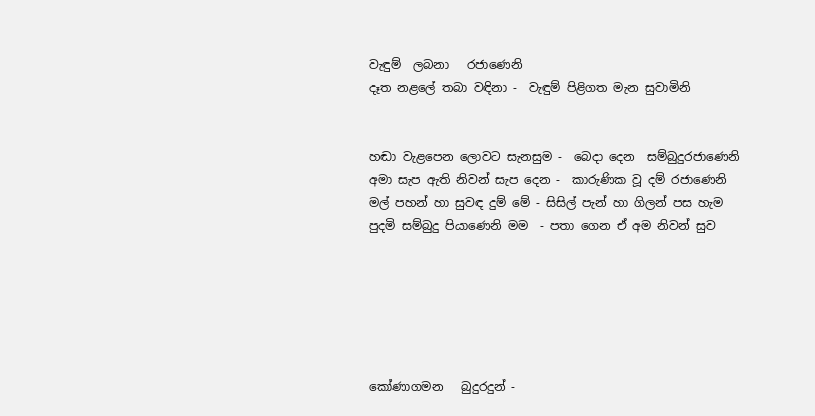වැඳුම්  ලබනා   රජාණෙනි
දෑත නළලේ තබා වඳිනා -  වැඳුම් පිළිගත මැන සුවාමිනි


හඬා වැළපෙන ලොවට සැනසුම -  බෙදා දෙන  සම්බුදුරජාණෙනි
අමා සැප ඇති නිවන් සැප දෙන -  කාරුණික වූ දම් රජාණෙනි
මල් පහන් හා සුවඳ දුම් මේ - සිසිල් පැන් හා ගිලන් පස හැම
පුදමි සම්බුදු පියාණෙනි මම  - පතා ගෙන ඒ අම නිවන් සුව






කෝණාගමන   බුදුරදුන් -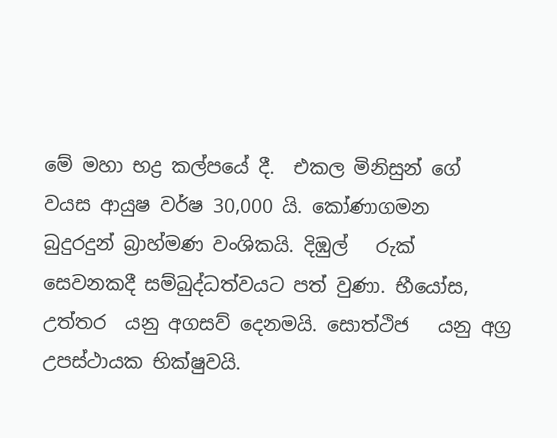මේ මහා භද්‍ර කල්පයේ දී.  එකල මිනිසුන් ගේ වයස ආයුෂ වර්ෂ 30,000 යි. කෝණාගමන   බුදුරදුන් බ්‍රාහ්මණ වංශිකයි. දිඹුල්   රුක් සෙවනකදී සම්බුද්ධත්වයට පත් වුණා. භීයෝස, උත්තර  යනු අගසව් දෙනමයි. සොත්ථිජ   යනු අග්‍ර උපස්ථායක භික්ෂුවයි.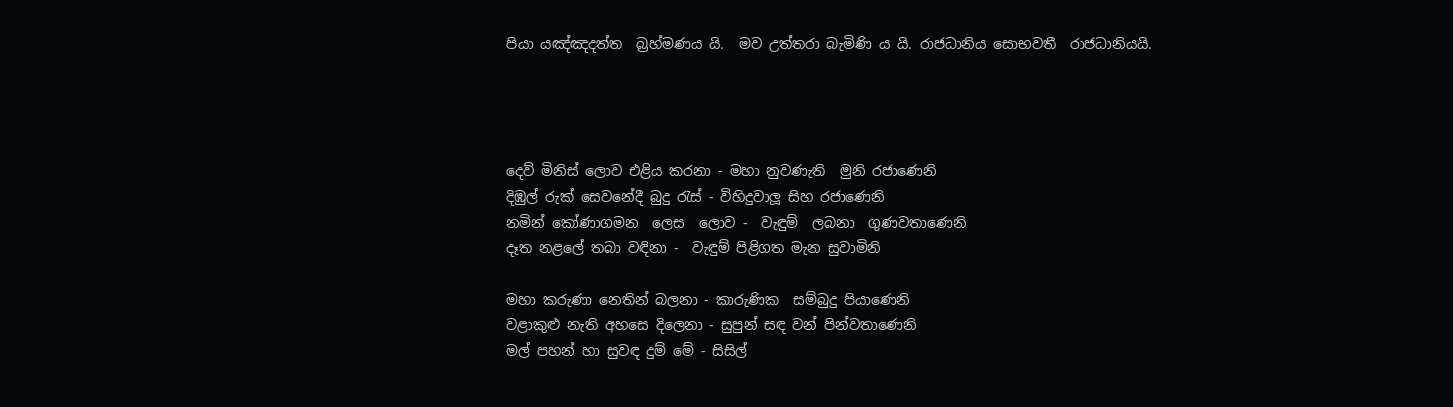පියා යඤ්ඤදත්ත  බ්‍රහ්මණය යි.  මව උත්තරා බැමිණි ය යි. රාජධානිය සොභවතී  රාජධානියයි.




දෙව් මිනිස් ලොව එළිය කරනා - මහා නුවණැති  මුනි රජාණෙනි
දිඹුල් රුක් සෙවනේදී බුදු රැස් - විහිදුවාලූ සිහ රජාණෙනි
නමින් කෝණාගමන  ලෙස  ලොව -  වැඳුම්  ලබනා  ගුණවතාණෙනි
දෑත නළලේ තබා වඳිනා -  වැඳුම් පිළිගත මැන සුවාමිනි

මහා කරුණා නෙතින් බලනා - කාරුණික  සම්බුදු පියාණෙනි
වළාකුළු නැති අහසෙ දිලෙනා - සුපුන් සඳ වන් පින්වතාණෙනි
මල් පහන් හා සුවඳ දුම් මේ - සිසිල්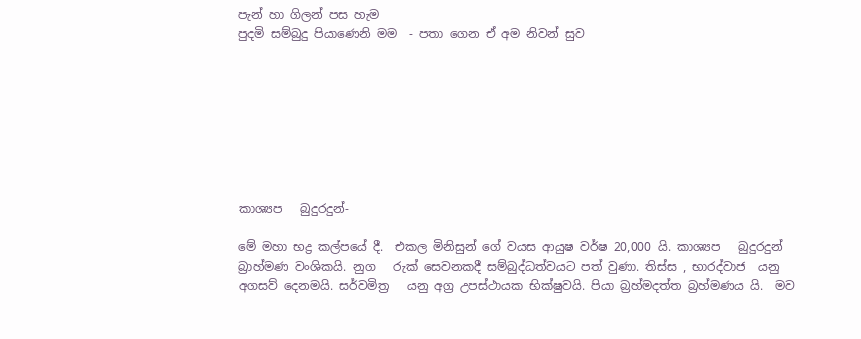පැන් හා ගිලන් පස හැම
පුදමි සම්බුදු පියාණෙනි මම  - පතා ගෙන ඒ අම නිවන් සුව








කාශ්‍යප   බුදුරදුන්-

මේ මහා භද්‍ර කල්පයේ දී.  එකල මිනිසුන් ගේ වයස ආයුෂ වර්ෂ 20,000 යි. කාශ්‍යප   බුදුරදුන් බ්‍රාහ්මණ වංශිකයි. නුග   රුක් සෙවනකදී සම්බුද්ධත්වයට පත් වුණා. තිස්ස , භාරද්වාජ  යනු අගසව් දෙනමයි. සර්වමිත්‍ර   යනු අග්‍ර උපස්ථායක භික්ෂුවයි. පියා බ්‍රහ්මදත්ත බ්‍රහ්මණය යි.  මව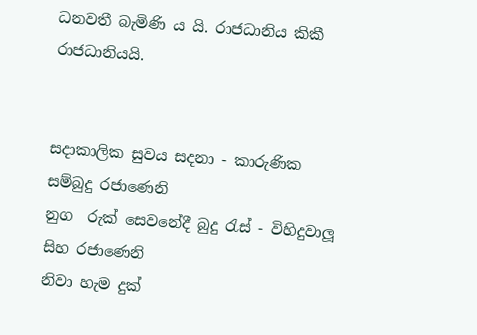ධනවතී බැමිණි ය යි. රාජධානිය කිකී  රාජධානියයි.


සදාකාලික සුවය සදනා - කාරුණික සම්බුදු රජාණෙනි
නුග  රුක් සෙවනේදී බුදු රැස් - විහිදුවාලූ සිහ රජාණෙනි
නිවා හැම දුක්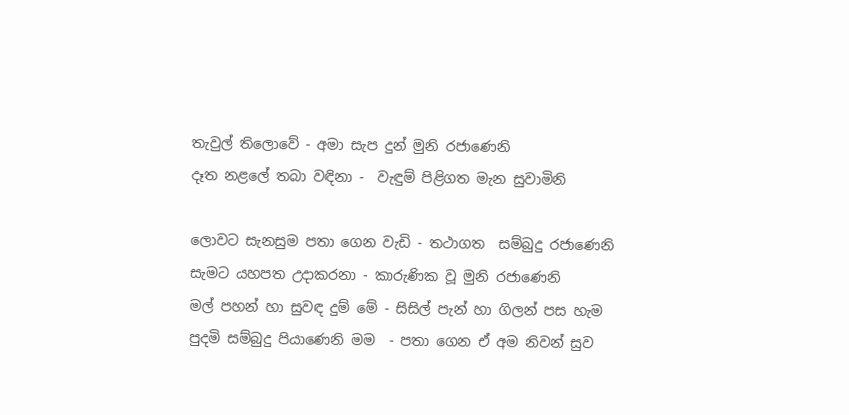තැවුල් තිලොවේ - අමා සැප දුන් මුනි රජාණෙනි
දෑත නළලේ තබා වඳිනා -  වැඳුම් පිළිගත මැන සුවාමිනි

ලොවට සැනසුම පතා ගෙන වැඩි - තථාගත  සම්බුදු රජාණෙනි
සැමට යහපත උදාකරනා - කාරුණික වූ මුනි රජාණෙනි
මල් පහන් හා සුවඳ දුම් මේ - සිසිල් පැන් හා ගිලන් පස හැම
පුදමි සම්බුදු පියාණෙනි මම  - පතා ගෙන ඒ අම නිවන් සුව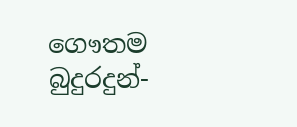ගෞතම   බුදුරදුන්-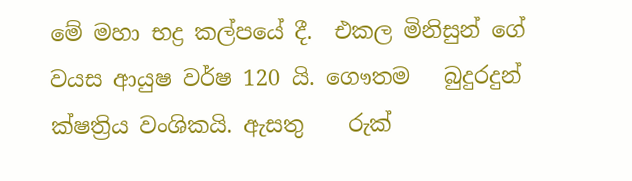මේ මහා භද්‍ර කල්පයේ දී.  එකල මිනිසුන් ගේ වයස ආයුෂ වර්ෂ 120 යි. ගෞතම   බුදුරදුන් ක්ෂත්‍රිය වංශිකයි. ඇසතු    රුක්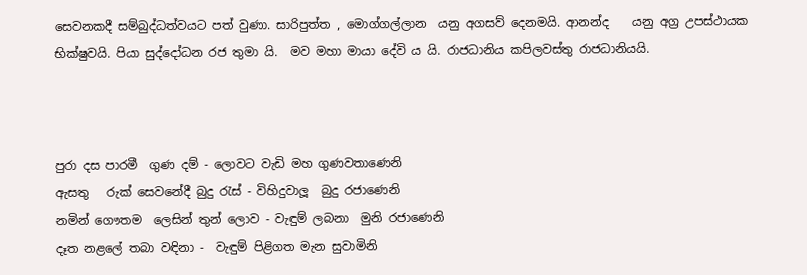සෙවනකදී සම්බුද්ධත්වයට පත් වුණා. සාරිපුත්ත , මොග්ගල්ලාන  යනු අගසව් දෙනමයි. ආනන්ද    යනු අග්‍ර උපස්ථායක  භික්ෂුවයි. පියා සුද්දෝධන රජ තුමා යි.  මව මහා මායා දේවි ය යි. රාජධානිය කපිලවස්තු රාජධානියයි.



පුරා දස පාරමී  ගුණ දම් - ලොවට වැඩි මහ ගුණවතාණෙනි
ඇසතු   රුක් සෙවනේදී බුදු රැස් - විහිදුවාලූ  බුදු රජාණෙනි
නමින් ගෞතම  ලෙසින් තුන් ලොව - වැඳුම් ලබනා  මුනි රජාණෙනි
දෑත නළලේ තබා වඳිනා -  වැඳුම් පිළිගත මැන සුවාමිනි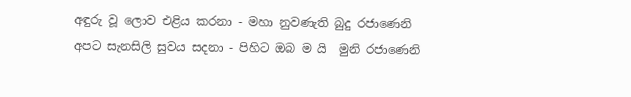අඳුරු වූ ලොව එළිය කරනා - මහා නුවණැති බුදු රජාණෙනි
අපට සැනසිලි සුවය සදනා - පිහිට ඔබ ම යි  මුනි රජාණෙනි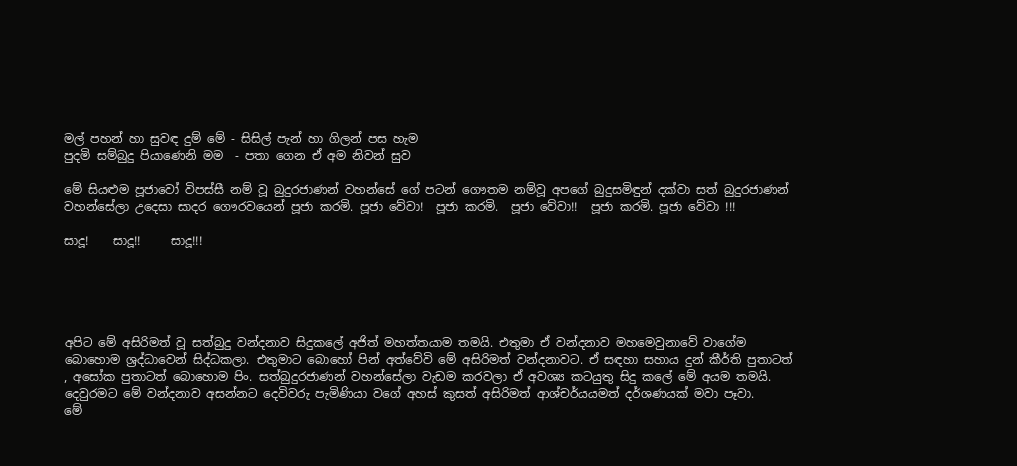මල් පහන් හා සුවඳ දුම් මේ - සිසිල් පැන් හා ගිලන් පස හැම
පුදමි සම්බුදු පියාණෙනි මම  - පතා ගෙන ඒ අම නිවන් සුව

මේ සියළුම පූජාවෝ විපස්සී නම් වූ බුදුරජාණන් වහන්සේ ගේ පටන් ගෞතම නම්වූ අපගේ බුදුසමිඳුන් දක්වා සත් බුදුරජාණන් වහන්සේලා උදෙසා සාදර ගෞරවයෙන් පූජා කරමි. පූජා වේවා!  පූජා කරමි.  පූජා වේවා!!  පූජා කරමි. පූජා වේවා !!!

සාදූ!    සාදූ!!     සාදූ!!!





අපිට මේ අසිරිමත් වූ සත්බුදු වන්දනාව සිදුකලේ අජිත් මහත්තයාම තමයි. එතුමා ඒ වන්දනාව මහමෙවුනාවේ වාගේම බොහොම ශ්‍රද්ධාවෙන් සිද්ධකලා. එතුමාට බොහෝ පින් අත්වේවි මේ අසිරිමත් වන්දනාවට. ඒ සඳහා සහාය දුන් කීර්ති පුතාටත් , අසෝක පුතාටත් බොහොම පිං. සත්බුදුරජාණන් වහන්සේලා වැඩම කරවලා ඒ අවශ්‍ය කටයුතු සිදු කලේ මේ අයම තමයි. දෙවුරමට මේ වන්දනාව අසන්නට දෙවිවරු පැමිණියා වගේ අහස් කුසත් අසිරිමත් ආශ්චර්යයමත් දර්ශණයක් මවා පෑවා.
මේ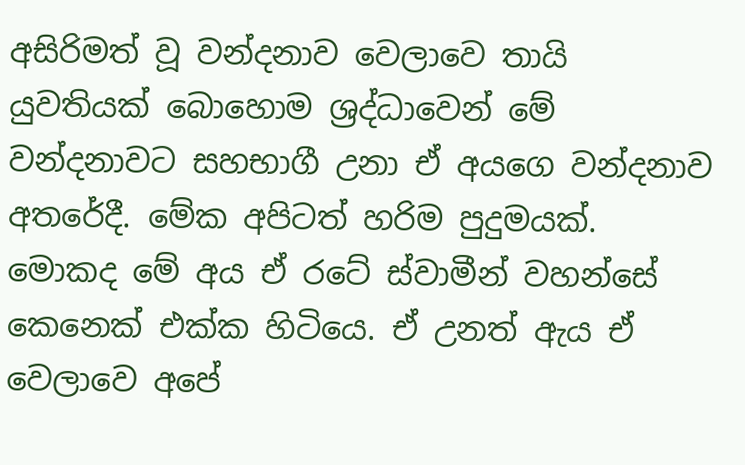අසිරිමත් වූ වන්දනාව වෙලාවෙ තායි යුවතියක් බොහොම ශ්‍රද්ධාවෙන් මේ වන්දනාවට සහභාගී උනා ඒ අයගෙ වන්දනාව අතරේදී. මේක අපිටත් හරිම පුදුමයක්. මොකද මේ අය ඒ රටේ ස්වාමීන් වහන්සේ කෙනෙක් එක්ක හිටියෙ. ඒ උනත් ඇය ඒ  වෙලාවෙ අපේ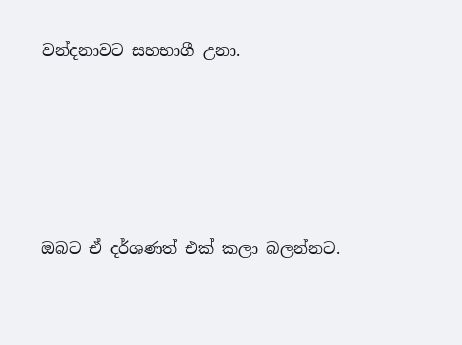වන්දනාවට සහභාගී උනා.






ඔබට ඒ දර්ශණත් එක් කලා බලන්නට.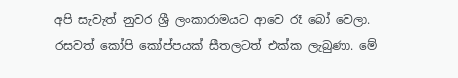අපි සැවැත් නුවර ශ්‍රී ලංකාරාමයට ආවෙ රෑ බෝ වෙලා. රසවත් කෝපි කෝප්පයක් සීතලටත් එක්ක ලැබුණා. මේ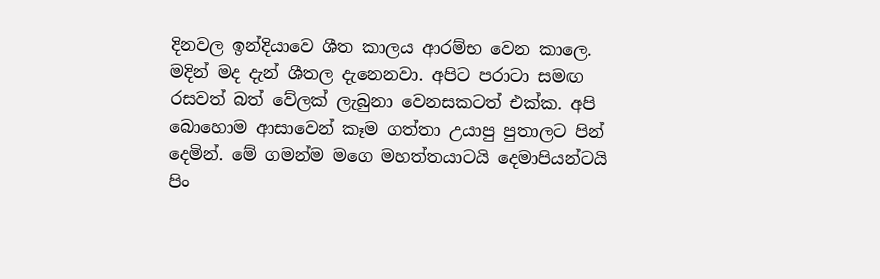දිනවල ඉන්දියාවෙ ශීත කාලය ආරම්භ වෙන කාලෙ. මදින් මද දැන් ශීතල දැනෙනවා. අපිට පරාටා සමඟ රසවත් බත් වේලක් ලැබුනා වෙනසකටත් එක්ක. අපි බොහොම ආසාවෙන් කෑම ගත්තා උයාපු පුතාලට පින් දෙමින්. මේ ගමන්ම මගෙ මහත්තයාටයි දෙමාපියන්ටයි පිං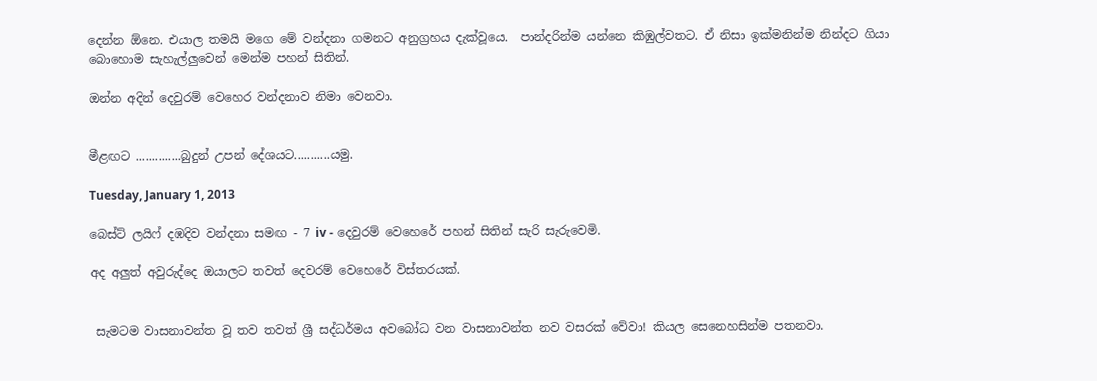දෙන්න ඕනෙ. එයාල තමයි මගෙ මේ වන්දනා ගමනට අනුග්‍රහය දැක්වූයෙ.  පාන්දරින්ම යන්නෙ කිඹුල්වතට. ඒ නිසා ඉක්මනින්ම නින්දට ගියා බොහොම සැහැල්ලුවෙන් මෙන්ම පහන් සිතින්.

ඔන්න අදින් දෙවුරම් වෙහෙර වන්දනාව නිමා වෙනවා.


මීළඟට ..............බුදුන් උපන් දේශයට...........යමු.

Tuesday, January 1, 2013

බෙස්ට් ලයිෆ් දඹදිව වන්දනා සමඟ - 7 iv - දෙවුරම් වෙහෙරේ පහන් සිතින් සැරි සැරුවෙමි.

අද අලුත් අවුරුද්දෙ ඔයාලට තවත් දෙවරම් වෙහෙරේ විස්තරයක්.


 සැමටම වාසනාවන්ත වූ තව තවත් ශ්‍රී සද්ධර්මය අවබෝධ වන වාසනාවන්ත නව වසරක් වේවා! කියල සෙනෙහසින්ම පතනවා.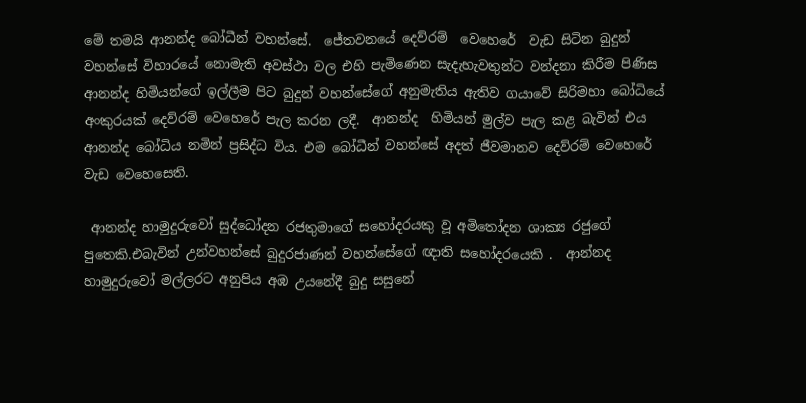මේ තමයි ආනන්ද බෝධීන් වහන්සේ.  ජේතවනයේ දෙව්රම්  වෙහෙරේ  වැඩ සිටින බුදුන් වහන්සේ විහාරයේ නොමැති අවස්ථා වල එහි පැමිණෙන සැදැහැවතුන්ට වන්දනා කිරීම පිණිස ආනන්ද හිමියන්ගේ ඉල්ලීම පිට බුදුන් වහන්සේගේ අනුමැතිය ඇතිව ගයාවේ සිරිමහා බෝධියේ අංකුරයක් දෙව්රම් වෙහෙරේ පැල කරන ලදී.  ආනන්ද  හිමියන් මුල්ව පැල කළ බැවින් එය ආනන්ද බෝධිය නමින් ප්‍රසිද්ධ විය. එම බෝධීන් වහන්සේ අදත් ජීවමානව දෙව්රම් වෙහෙරේ  වැඩ වෙහෙසෙති.

 ආනන්ද හාමුදුරුවෝ සුද්ධෝදන රජතුමාගේ සහෝදරයකු වූ අමිතෝදන ශාක්‍ය රජුගේ පුතෙකි.එබැවින් උන්වහන්සේ බුදුරජාණන් වහන්සේගේ ඥාති සහෝදරයෙකි .  ආන්නද හාමුදුරුවෝ මල්ලරට අනුපිය අඹ උයනේදී බුදු සසුනේ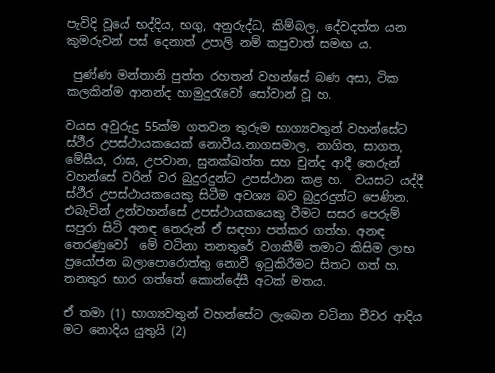පැවිදි වූයේ භද්දිය, භගු, අනුරුද්ධ, කිම්බල, දේවදත්ත යන කුමරුවන් පස් දෙනාත් උපාලි නම් කපුවාත් සමඟ ය.

 පුණ්ණ මන්තානි පුත්ත රහතන් වහන්සේ බණ අසා, ටික කලකින්ම ආනන්ද හාමුදුරැවෝ සෝවාන් වූ හ.

වයස අවුරුදු 55ක්ම ගතවන තුරුම භාග්‍යවතුන් වහන්සේට  ස්ථීර උපස්ථායකයෙක් නොවීය.නාගසමාල, නාගිත, සාගත, මේඝීය, රාඝ, උපවාන, සුනක්ඛත්ත සහ චුන්ද ආදී තෙරුන් වහන්සේ වරින් වර බුදුරදුන්ට උපස්ථාන කළ හ.  වයසට යද්දී ස්ථීර උපස්ථායකයෙකු සිටීම අවශ්‍ය බව බුදුරදුන්ට පෙණින. එබැවින් උන්වහන්සේ උපස්ථායකයෙකු වීමට සසර පෙරුම් සපුරා සිටි අනඳ තෙරුන් ඒ සඳහා පත්කර ගත්හ. අනඳ තෙරණුවෝ  මේ වටිනා තනතුරේ වගකීම් තමාට කිසිම ලාභ ප්‍රයෝජන බලාපොරොත්තු නොවී ඉටුකිරීමට සිතට ගත් හ. තනතුර භාර ගත්තේ කොන්දේසී අටක් මතය.

ඒ තමා (1) භාග්‍යවතුන් වහන්සේට ලැබෙන වටිනා චීවර ආදිය මට නොදිය යුතුයි (2)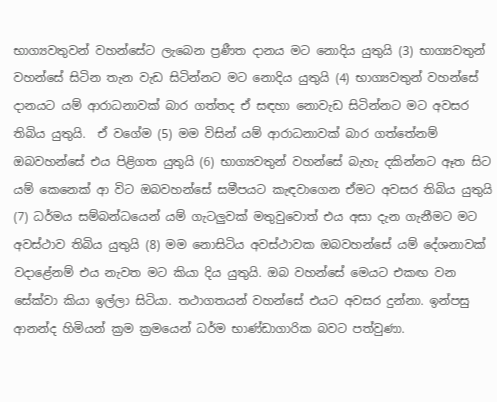භාග්‍යවතුවන් වහන්සේට ලැබෙන ප්‍රණීත දානය මට නොදිය යුතුයි (3) භාග්‍යවතුන් වහන්සේ සිටින තැන වැඩ සිටින්නට මට නොදිය යුතුයි (4) භාග්‍යවතුන් වහන්සේ දානයට යම් ආරාධනාවක් බාර ගත්තද ඒ සඳහා නොවැඩ සිටින්නට මට අවසර තිබිය යුතුයි.  ඒ වගේම (5) මම විසින් යම් ආරාධනාවක් බාර ගත්තේනම් ඔබවහන්සේ එය පිළිගත යුතුයි (6) භාග්‍යවතුන් වහන්සේ බැහැ දකින්නට ඈත සිට යම් කෙනෙක් ආ විට ඔබවහන්සේ සමීපයට කැඳවාගෙන ඒමට අවසර තිබිය යුතුයි (7) ධර්මය සම්බන්ධයෙන් යම් ගැටලුවක් මතුවුවොත් එය අසා දැන ගැනීමට මට අවස්ථාව තිබිය යුතුයි (8) මම නොසිටිය අවස්ථාවක ඔබවහන්සේ යම් දේශනාවක් වදාළේනම් එය නැවත මට කියා දිය යුතුයි. ඔබ වහන්සේ මෙයට එකඟ වන සේක්වා කියා ඉල්ලා සිටියා. තථාගතයන් වහන්සේ එයට අවසර දුන්නා. ඉන්පසු ආනන්ද හිමියන් ක්‍රම ක්‍රමයෙන් ධර්ම භාණ්ඩාගාරික බවට පත්වුණා.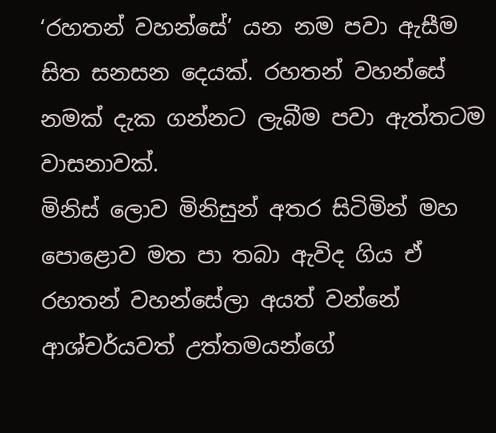‘රහතන් වහන්සේ’ යන නම පවා ඇසීම සිත සනසන දෙයක්. රහතන් වහන්සේ නමක් දැක ගන්නට ලැබීම පවා ඇත්තටම වාසනාවක්.
මිනිස් ලොව මිනිසුන් අතර සිටිමින් මහ පොළොව මත පා තබා ඇවිද ගිය ඒ රහතන් වහන්සේලා අයත් වන්නේ ආශ්චර්යවත් උත්තමයන්ගේ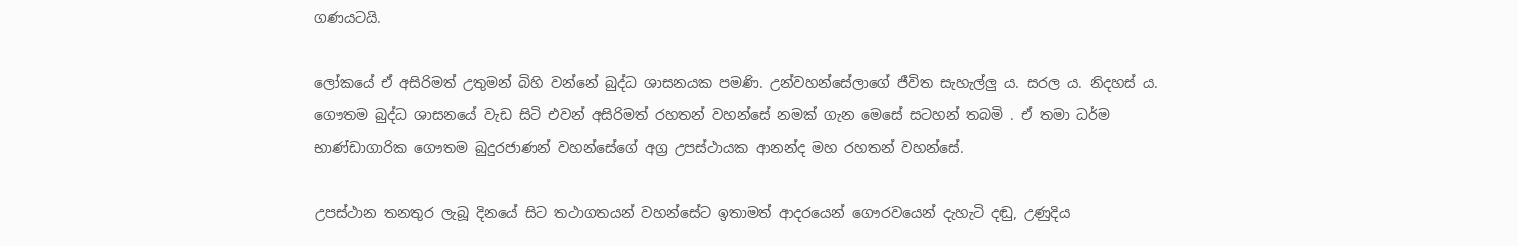ගණයටයි.

ලෝකයේ ඒ අසිරිමත් උතුමන් බිහි වන්නේ බුද්ධ ශාසනයක පමණි. උන්වහන්සේලාගේ ජීවිත සැහැල්ලු ය. සරල ය. නිදහස් ය. ගෞතම බුද්ධ ශාසනයේ වැඩ සිටි එවන් අසිරිමත් රහතන් වහන්සේ නමක් ගැන මෙසේ සටහන් තබමි . ඒ තමා ධර්ම භාණ්ඩාගාරික ගෞතම බුදුරජාණන් වහන්සේගේ අග්‍ර උපස්ථායක ආනන්ද මහ රහතන් වහන්සේ.

උපස්ථාන තනතුර ලැබූ දිනයේ සිට තථාගතයන් වහන්සේට ඉතාමත් ආදරයෙන් ගෞරවයෙන් දැහැටි දඬු, උණුදිය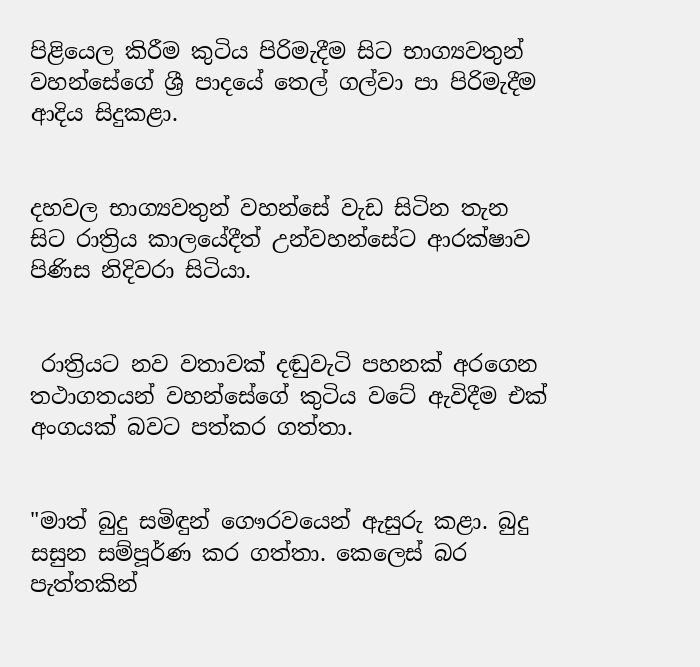පිළියෙල කිරීම කුටිය පිරිමැදීම සිට භාග්‍යවතුන් වහන්සේගේ ශ්‍රී පාදයේ තෙල් ගල්වා පා පිරිමැදීම ආදිය සිදුකළා.


දහවල භාග්‍යවතුන් වහන්සේ වැඩ සිටින තැන සිට රාත්‍රිය කාලයේදීත් උන්වහන්සේට ආරක්ෂාව පිණිස නිදිවරා සිටියා.


 රාත්‍රියට නව වතාවක් දඬුවැටි පහනක් අරගෙන තථාගතයන් වහන්සේගේ කුටිය වටේ ඇවිදීම එක් අංගයක් බවට පත්කර ගත්තා.


"මාත් බුදු සමිඳුන් ගෞරවයෙන් ඇසුරු කළා. බුදු සසුන සම්පූර්ණ කර ගත්තා. කෙලෙස් බර පැත්තකින්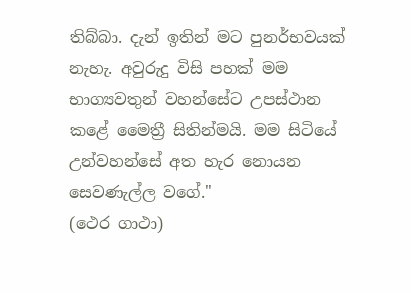තිබ්බා. දැන් ඉතින් මට පුනර්භවයක් නැහැ. අවුරුදු විසි පහක් මම භාග්‍යවතුන් වහන්සේට උපස්ථාන කළේ මෛත්‍රී සිතින්මයි. මම සිටියේ උන්වහන්සේ අත හැර නොයන සෙවණැල්ල වගේ."
(ථෙර ගාථා)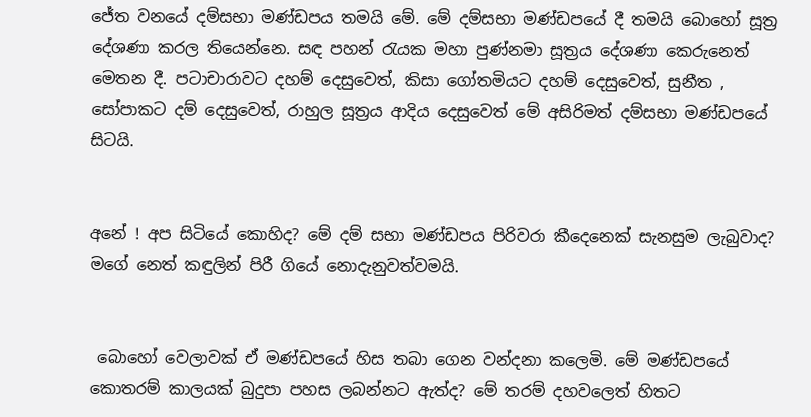ජේත වනයේ දම්සභා මණ්ඩපය තමයි මේ. මේ දම්සභා මණ්ඩපයේ දී තමයි බොහෝ සූත්‍ර දේශණා කරල තියෙන්නෙ. සඳ පහන් රැයක මහා පුණ්නමා සූත්‍රය දේශණා කෙරුනෙත් මෙතන දී. පටාචාරාවට දහම් දෙසුවෙත්, කිසා ගෝතමියට දහම් දෙසුවෙත්, සුනීත , සෝපාකට දම් දෙසුවෙත්, රාහුල සූත්‍රය ආදිය දෙසුවෙත් මේ අසිරිමත් දම්සභා මණ්ඩපයේ සිටයි.


අනේ ! අප සිටියේ කොහිද? මේ දම් සභා මණ්ඩපය පිරිවරා කීදෙනෙක් සැනසුම ලැබුවාද? මගේ නෙත් කඳුලින් පිරී ගියේ නොදැනුවත්වමයි.


 බොහෝ වෙලාවක් ඒ මණ්ඩපයේ හිස තබා ගෙන වන්දනා කලෙමි. මේ මණ්ඩපයේ කොතරම් කාලයක් බුදුපා පහස ලබන්නට ඇත්ද? මේ තරම් දහවලෙත් හිතට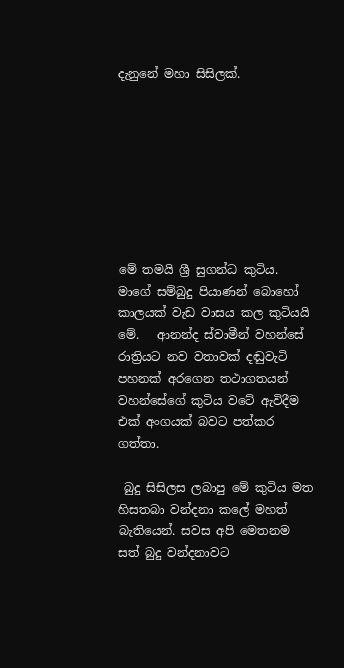දැනුනේ මහා සිසිලක්.








මේ තමයි ශ්‍රී සුගන්ධ කුටිය. මාගේ සම්බුදු පියාණන් බොහෝ කාලයක් වැඩ වාසය කල කුටියයි මේ.   ආනන්ද ස්වාමීන් වහන්සේ රාත්‍රියට නව වතාවක් දඬුවැටි පහනක් අරගෙන තථාගතයන් වහන්සේගේ කුටිය වටේ ඇවිදීම එක් අංගයක් බවට පත්කර ගත්තා.

 බුදු සිසිලස ලබාපු මේ කුටිය මත හිසතබා වන්දනා කලේ මහත් බැතියෙන්. සවස අපි මෙතනම සත් බුදු වන්දනාවට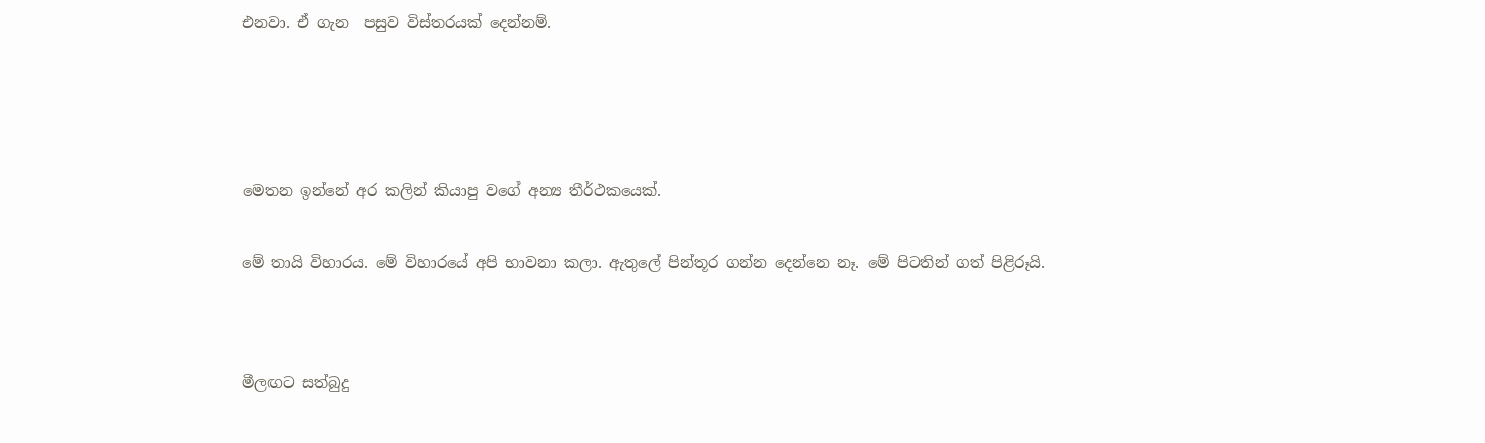එනවා. ඒ ගැන  පසුව විස්තරයක් දෙන්නම්.






මෙතන ඉන්නේ අර කලින් කියාපු වගේ අන්‍ය තීර්ථකයෙක්.


මේ තායි විහාරය. මේ විහාරයේ අපි භාවනා කලා. ඇතුලේ පින්තූර ගන්න දෙන්නෙ නෑ. මේ පිටතින් ගත් පිළිරූයි.




මීලඟට සත්බුදු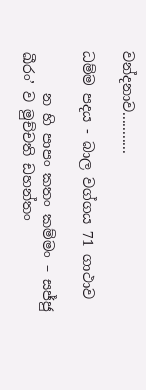වන්දනාව...........

ධම්ම පදය - බාල වග්ගය 71 ගාථාව

      න හි පාපං කතං කම්මං – සජ්ජු ඛීරං’ ව මුච්චති ඩහන්තං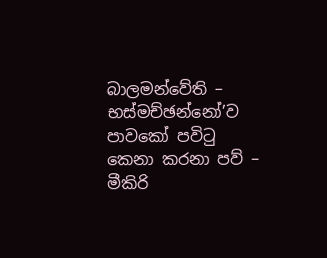බාලමන්වේති – භස්මච්ඡන්නෝ’ව පාවකෝ පවිටු කෙනා කරනා පව් – මීකිරි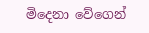මිදෙනා වේගෙන්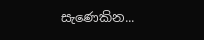සැණෙකින...